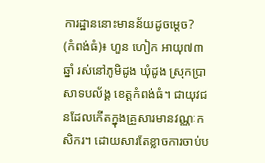ការដ្ឋាននោះមានន័យដូចម្ដេច?
(កំពង់ធំ)៖ ហួន ហៀក អាយុ៧៣ឆ្នាំ រស់នៅភូមិដូង ឃុំដូង ស្រុកប្រាសាទបល័ង្គ ខេត្តកំពង់ធំ។ ជាយុវជនដែលកើតក្នុងគ្រួសារមានវណ្ណៈកសិករ។ ដោយសារតែខ្លាចការចាប់ប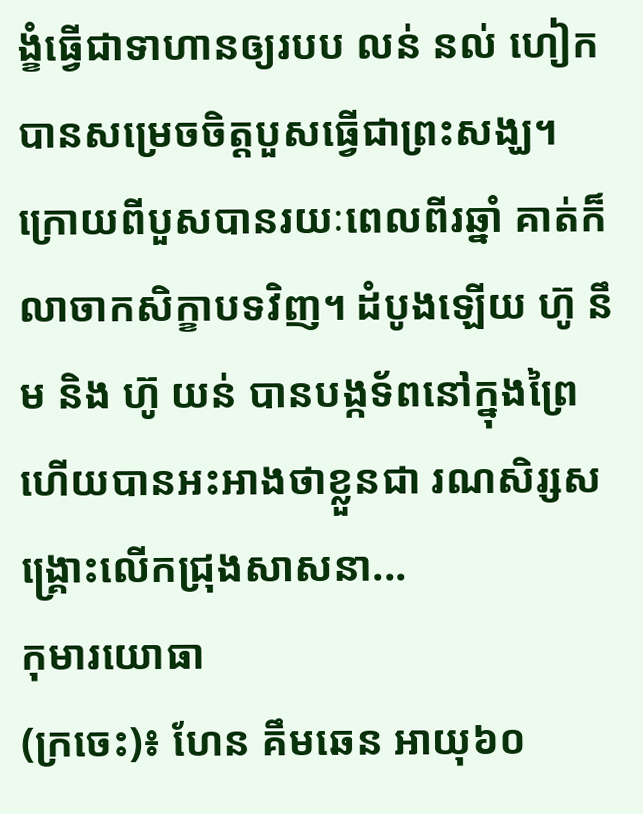ង្ខំធ្វើជាទាហានឲ្យរបប លន់ នល់ ហៀក បានសម្រេចចិត្តបួសធ្វើជាព្រះសង្ឃ។ ក្រោយពីបួសបានរយៈពេលពីរឆ្នាំ គាត់ក៏លាចាកសិក្ខាបទវិញ។ ដំបូងឡើយ ហ៊ូ នឹម និង ហ៊ូ យន់ បានបង្កទ័ពនៅក្នុងព្រៃ ហើយបានអះអាងថាខ្លួនជា រណសិរ្សសង្រ្គោះលើកជ្រុងសាសនា...
កុមារយោធា
(ក្រចេះ)៖ ហែន គឹមឆេន អាយុ៦០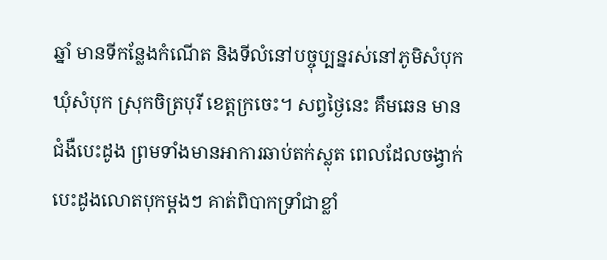ឆ្នាំ មានទីកន្លែងកំណើត និងទីលំនៅបច្ចុប្បន្នរស់នៅភូមិសំបុក ឃុំសំបុក ស្រុកចិត្របុរី ខេត្តក្រចេះ។ សព្វថ្ងៃនេះ គឹមឆេន មានជំងឺបេះដូង ព្រមទាំងមានអាការឆាប់តក់ស្លុត ពេលដែលចង្វាក់បេះដូងលោតបុកម្ដងៗ គាត់ពិបាកទ្រាំជាខ្លាំ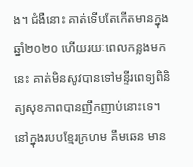ង។ ជំងឺនោះ គាត់ទើបតែកើតមានក្នុងឆ្នាំ២០២០ ហើយរយៈពេលកន្លងមកនេះ គាត់មិនសូវបានទៅមន្ទីរពេទ្យពិនិត្យសុខភាពបានញឹកញាប់នោះទេ។ នៅក្នុងរបបខ្មែរក្រហម គឹមឆេន មាន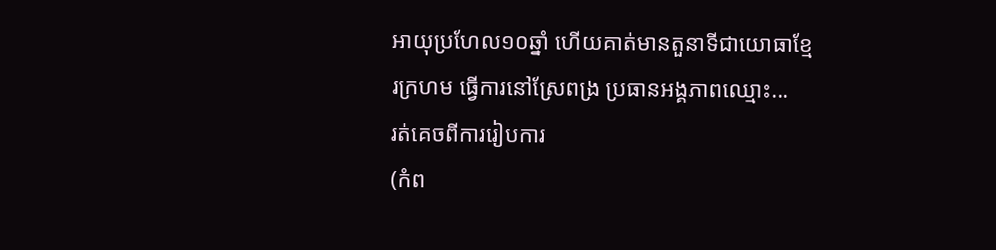អាយុប្រហែល១០ឆ្នាំ ហើយគាត់មានតួនាទីជាយោធាខ្មែរក្រហម ធ្វើការនៅស្រែពង្រ ប្រធានអង្គភាពឈ្មោះ...
រត់គេចពីការរៀបការ
(កំព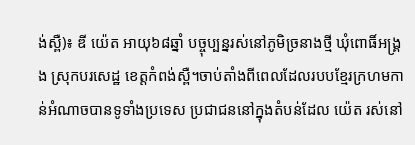ង់ស្ពឺ)៖ ឌី យ៉េត អាយុ៦៨ឆ្នាំ បច្ចុប្បន្នរស់នៅភូមិច្រនាងថ្មី ឃុំពោធិ៍អង្រ្គង ស្រុកបរសេដ្ឋ ខេត្តកំពង់ស្ពឺ។ចាប់តាំងពីពេលដែលរបបខ្មែរក្រហមកាន់អំណាចបានទូទាំងប្រទេស ប្រជាជននៅក្នុងតំបន់ដែល យ៉េត រស់នៅ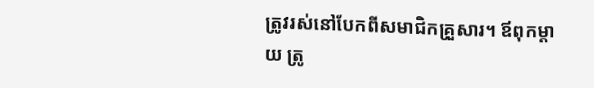ត្រូវរស់នៅបែកពីសមាជិកគ្រួសារ។ ឪពុកម្ដាយ ត្រូ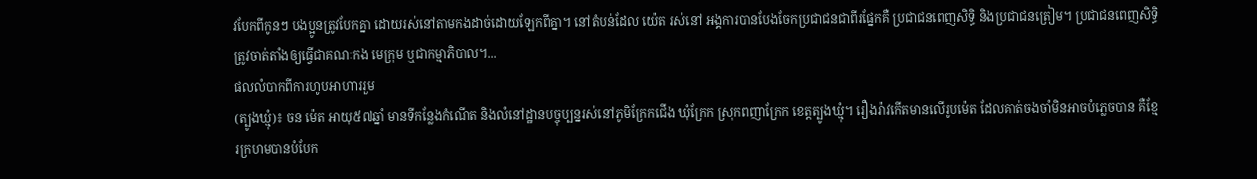វបែកពីកូនៗ បងប្អូនត្រូវបែកគ្នា ដោយរស់នៅតាមកងដាច់ដោយឡែកពីគ្នា។ នៅតំបន់ដែល យ៉េត រស់នៅ អង្គការបានបែងចែកប្រជាជនជាពីរផ្នែកគឺ ប្រជាជនពេញសិទ្ធិ និងប្រជាជនត្រៀម។ ប្រជាជនពេញសិទ្ធិ ត្រូវចាត់តាំងឲ្យធ្វើជាគណៈកង មេក្រុម ឬជាកម្មាភិបាល។...
ផលលំបាកពីការហូបអាហាររួម
(ត្បូងឃ្មុំ)៖ ចន ម៉េត អាយុ៥៧ឆ្នាំ មានទីកន្លែងកំណើត និងលំនៅដ្ឋានបច្ចុប្បន្នរស់នៅភូមិក្រែកជើង ឃុំក្រែក ស្រុកពញាក្រែក ខេត្តត្បូងឃ្មុំ។ រឿងរ៉ាវកើតមានលើរូបម៉េត ដែលគាត់ចងចាំមិនអាចបំភ្លេចបាន គឺខ្មែរក្រហមបានបំបែក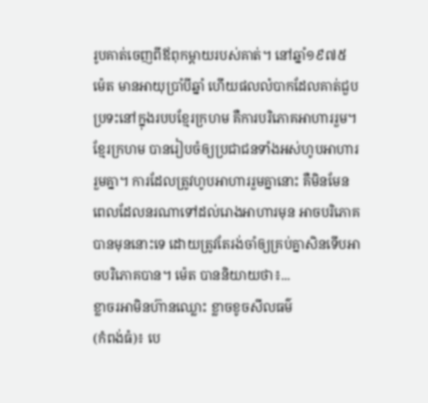រូបគាត់ចេញពីឪពុកម្ដាយរបស់គាត់។ នៅឆ្នាំ១៩៧៥ ម៉េត មានអាយុប្រាំបីឆ្នាំ ហើយផលលំបាកដែលគាត់ជួបប្រទះនៅក្នុងរបបខ្មែរក្រហម គឺការបរិភោគអាហាររួម។ ខ្មែរក្រហម បានរៀបចំឲ្យប្រជាជនទាំងអស់ហូបអាហាររួមគ្នា។ ការដែលត្រូវហូបអាហាររួមគ្នានោះ គឺមិនមែនពេលដែលនរណាទៅដល់រោងអាហារមុន អាចបរិភោគបានមុននោះទេ ដោយត្រូវតែរង់ចាំឲ្យគ្រប់គ្នាសិនទើបអាចបរិភោគបាន។ ម៉េត បាននិយាយថា៖...
ខ្លាចរអាមិនហ៊ានឈ្លោះ ខ្លាចខូចសីលធម៌
(កំពង់ធំ)៖ បេ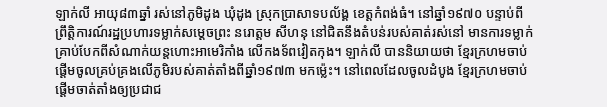ឡាក់លី អាយុ៨៣ឆ្នាំ រស់នៅភូមិដូង ឃុំដូង ស្រុកប្រាសាទបល័ង្គ ខេត្តកំពង់ធំ។ នៅឆ្នាំ១៩៧០ បន្ទាប់ពីព្រឹត្តិការណ៍រដ្ឋប្រហារទម្លាក់សម្ដេចព្រះ នរោត្តម សីហនុ នៅជិតនឹងតំបន់របស់គាត់រស់នៅ មានការទម្លាក់គ្រាប់បែកពីសំណាក់យន្តហោះអាមេរិកាំង លើកងទ័ពវៀតកុង។ ឡាក់លី បាននិយាយថា ខ្មែរក្រហមចាប់ផ្ដើមចូលគ្រប់គ្រងលើភូមិរបស់គាត់តាំងពីឆ្នាំ១៩៧៣ មកម្ល៉េះ។ នៅពេលដែលចូលដំបូង ខ្មែរក្រហមចាប់ផ្ដើមចាត់តាំងឲ្យប្រជាជ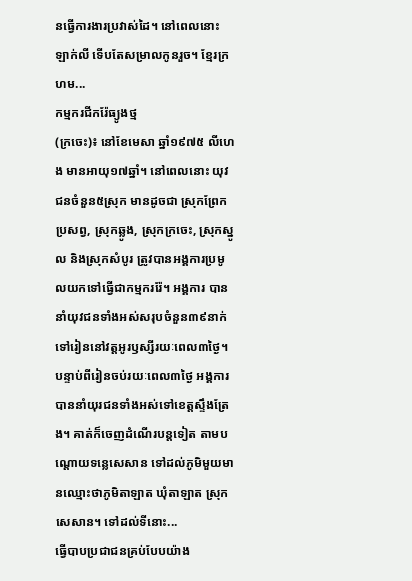នធ្វើការងារប្រវាស់ដៃ។ នៅពេលនោះ ឡាក់លី ទើបតែសម្រាលកូនរួច។ ខ្មែរក្រហម...
កម្មករជីករ៉ែធ្យូងថ្ម
(ក្រចេះ)៖ នៅខែមេសា ឆ្នាំ១៩៧៥ លីហេង មានអាយុ១៧ឆ្នាំ។ នៅពេលនោះ យុវជនចំនួន៥ស្រុក មានដូចជា ស្រុកព្រែកប្រសព្វ, ស្រុកឆ្លូង, ស្រុកក្រចេះ, ស្រុកស្នូល និងស្រុកសំបូរ ត្រូវបានអង្គការប្រមូលយកទៅធ្វើជាកម្មកររ៉ែ។ អង្គការ បាននាំយុវជនទាំងអស់សរុបចំនួន៣៩នាក់ ទៅរៀននៅវត្តអូរឫស្សីរយៈពេល៣ថ្ងៃ។ បន្ទាប់ពីរៀនចប់រយៈពេល៣ថ្ងៃ អង្គការបាននាំយុរជនទាំងអស់ទៅខេត្តស្ទឹងត្រែង។ គាត់ក៏ចេញដំណើរបន្តទៀត តាមបណ្ដោយទន្លេសេសាន ទៅដល់ភូមិមួយមានឈ្មោះថាភូមិតាឡាត ឃុំតាឡាត ស្រុកសេសាន។ ទៅដល់ទីនោះ...
ធ្វើបាបប្រជាជនគ្រប់បែបយ៉ាង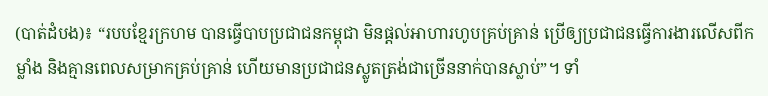(បាត់ដំបង)៖ “របបខ្មែរក្រហម បានធ្វើបាបប្រជាជនកម្ពុជា មិនផ្ដល់អាហារហូបគ្រប់គ្រាន់ ប្រើឲ្យប្រជាជនធ្វើការងារលើសពីកម្លាំង និងគ្មានពេលសម្រាកគ្រប់គ្រាន់ ហើយមានប្រជាជនស្លូតត្រង់ជាច្រើននាក់បានស្លាប់”។ ទាំ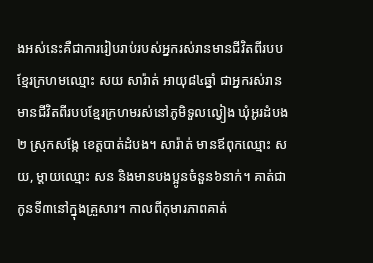ងអស់នេះគឺជាការរៀបរាប់របស់អ្នករស់រានមានជីវិតពីរបបខ្មែរក្រហមឈ្មោះ សយ សារ៉ាត់ អាយុ៨៤ឆ្នាំ ជាអ្នករស់រានមានជីវិតពីរបបខ្មែរក្រហមរស់នៅភូមិទួលល្វៀង ឃុំអូរដំបង២ ស្រុកសង្កែ ខេត្តបាត់ដំបង។ សារ៉ាត់ មានឪពុកឈ្មោះ សយ, ម្ដាយឈ្មោះ សន និងមានបងប្អូនចំនួន៦នាក់។ គាត់ជាកូនទី៣នៅក្នុងគ្រួសារ។ កាលពីកុមារភាពគាត់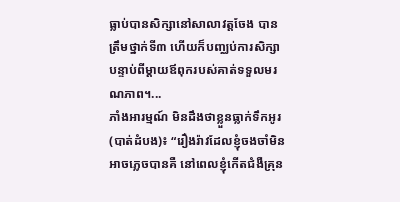ធ្លាប់បានសិក្សានៅសាលាវត្តចែង បានត្រឹមថ្នាក់ទី៣ ហើយក៏បញ្ឈប់ការសិក្សាបន្ទាប់ពីម្ដាយឪពុករបស់គាត់ទទួលមរណភាព។...
ភាំងអារម្មណ៍ មិនដឹងថាខ្លួនធ្លាក់ទឹកអូរ
(បាត់ដំបង)៖ “រឿងរ៉ាវដែលខ្ញុំចងចាំមិនអាចភ្លេចបានគឺ នៅពេលខ្ញុំកើតជំងឺគ្រុន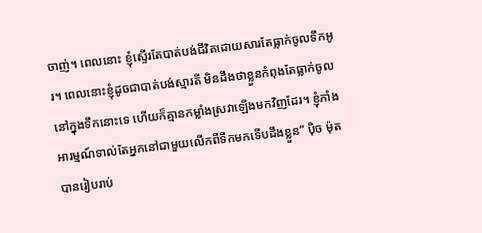ចាញ់។ ពេលនោះ ខ្ញុំស្ទើរតែបាត់បង់ជីវិតដោយសារតែធ្លាក់ចូលទឹកអូរ។ ពេលនោះខ្ញុំដូចជាបាត់បង់ស្មារតី មិនដឹងថាខ្លួនកំពុងតែធ្លាក់ចូលនៅក្នុងទឹកនោះទេ ហើយក៏គ្មានកម្លាំងស្រវាឡើងមកវិញដែរ។ ខ្ញុំភាំងអារម្មណ៍ទាល់តែអ្នកនៅជាមួយលើកពីទឹកមកទើបដឹងខ្លួន” ប៉ិច ម៉ុត បានរៀបរាប់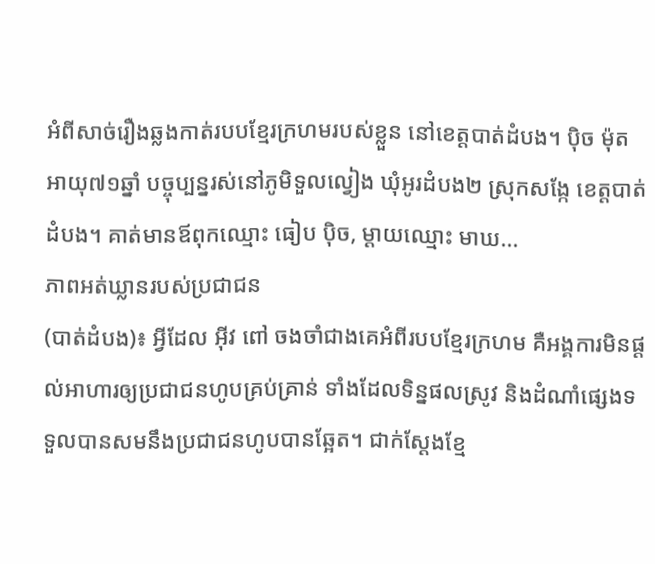អំពីសាច់រឿងឆ្លងកាត់របបខ្មែរក្រហមរបស់ខ្លួន នៅខេត្តបាត់ដំបង។ ប៉ិច ម៉ុត អាយុ៧១ឆ្នាំ បច្ចុប្បន្នរស់នៅភូមិទួលល្វៀង ឃុំអូរដំបង២ ស្រុកសង្កែ ខេត្តបាត់ដំបង។ គាត់មានឪពុកឈ្មោះ ធៀប ប៉ិច, ម្ដាយឈ្មោះ មាឃ...
ភាពអត់ឃ្លានរបស់ប្រជាជន
(បាត់ដំបង)៖ អ្វីដែល អ៊ីវ ពៅ ចងចាំជាងគេអំពីរបបខ្មែរក្រហម គឺអង្គការមិនផ្ដល់អាហារឲ្យប្រជាជនហូបគ្រប់គ្រាន់ ទាំងដែលទិន្នផលស្រូវ និងដំណាំផ្សេងទទួលបានសមនឹងប្រជាជនហូបបានឆ្អែត។ ជាក់ស្ដែងខ្មែ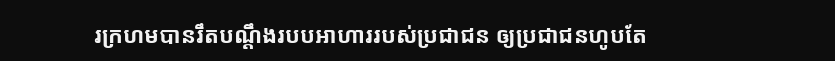រក្រហមបានរឹតបណ្តឹងរបបអាហាររបស់ប្រជាជន ឲ្យប្រជាជនហូបតែ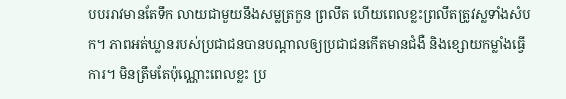បបររាវមានតែទឹក លាយជាមួយនឹងសម្លត្រកួន ព្រលឹត ហើយពេលខ្លះព្រលឹតត្រូវស្លទាំងសំបក។ ភាពអត់ឃ្លានរបស់ប្រជាជនបានបណ្ដាលឲ្យប្រជាជនកើតមានជំងឺ និងខ្សោយកម្លាំងធ្វើការ។ មិនត្រឹមតែប៉ុណ្ណោះពេលខ្លះ ប្រ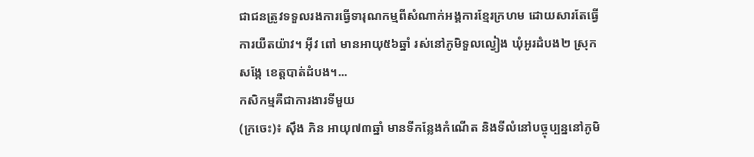ជាជនត្រូវទទួលរងការធ្វើទារុណកម្មពីសំណាក់អង្គការខ្មែរក្រហម ដោយសារតែធ្វើការយឺតយ៉ាវ។ អ៊ីវ ពៅ មានអាយុ៥៦ឆ្នាំ រស់នៅភូមិទួលល្វៀង ឃុំអូរដំបង២ ស្រុកសង្កែ ខេត្តបាត់ដំបង។...
កសិកម្មគឺជាការងារទីមួយ
(ក្រចេះ)៖ ស៊ឹង ភិន អាយុ៧៣ឆ្នាំ មានទីកន្លែងកំណើត និងទីលំនៅបច្ចុប្បន្ននៅភូមិ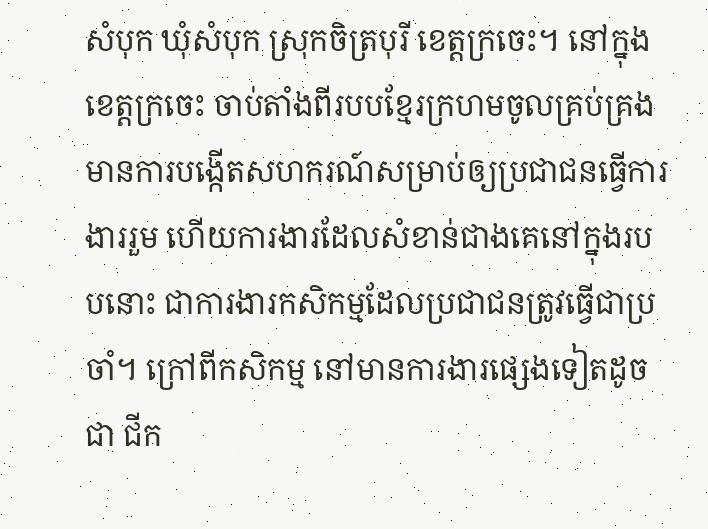សំបុក ឃុំសំបុក ស្រុកចិត្របុរី ខេត្តក្រចេះ។ នៅក្នុងខេត្តក្រចេះ ចាប់តាំងពីរបបខ្មែរក្រហមចូលគ្រប់គ្រង មានការបង្កើតសហករណ៍សម្រាប់ឲ្យប្រជាជនធ្វើការងាររួម ហើយការងារដែលសំខាន់ជាងគេនៅក្នុងរបបនោះ ជាការងារកសិកម្មដែលប្រជាជនត្រូវធ្វើជាប្រចាំ។ ក្រៅពីកសិកម្ម នៅមានការងារផ្សេងទៀតដូចជា ជីក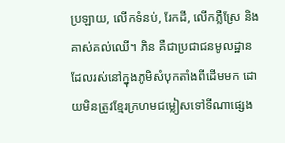ប្រឡាយ, លើកទំនប់, រែកដី, លើកភ្លឺស្រែ និងគាស់គល់ឈើ។ ភិន គឺជាប្រជាជនមូលដ្ឋាន ដែលរស់នៅក្នុងភូមិសំបុកតាំងពីដើមមក ដោយមិនត្រូវខ្មែរក្រហមជម្លៀសទៅទីណាផ្សេង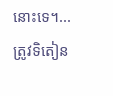នោះទេ។...
ត្រូវទិតៀន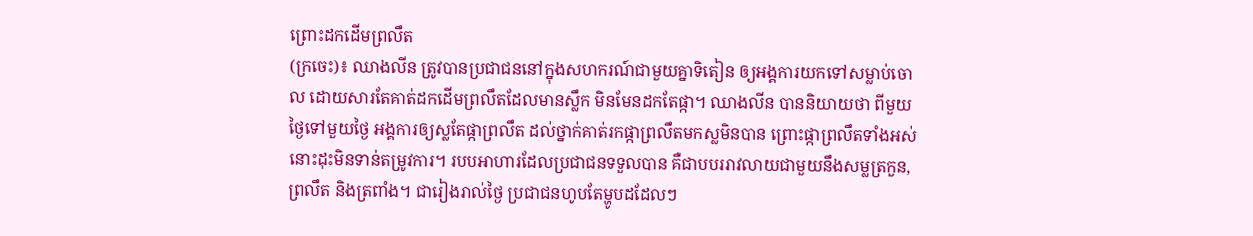ព្រោះដកដើមព្រលឹត
(ក្រចេះ)៖ ឈាងលីន ត្រូវបានប្រជាជននៅក្នុងសហករណ៍ជាមួយគ្នាទិតៀន ឲ្យអង្គការយកទៅសម្លាប់ចោល ដោយសារតែគាត់ដកដើមព្រលឹតដែលមានស្លឹក មិនមែនដកតែផ្កា។ ឈាងលីន បាននិយាយថា ពីមួយថ្ងៃទៅមួយថ្ងៃ អង្គការឲ្យស្លតែផ្កាព្រលឹត ដល់ថ្នាក់គាត់រកផ្កាព្រលឹតមកស្លមិនបាន ព្រោះផ្កាព្រលឹតទាំងអស់នោះដុះមិនទាន់តម្រូវការ។ របបអាហារដែលប្រជាជនទទួលបាន គឺជាបបររាវលាយជាមួយនឹងសម្លត្រកួន, ព្រលឹត និងត្រពាំង។ ជារៀងរាល់ថ្ងៃ ប្រជាជនហូបតែម្ហូបដដែលៗ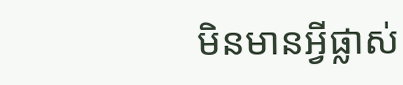មិនមានអ្វីផ្លាស់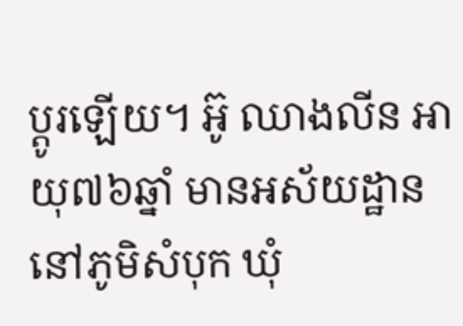ប្ដូរឡើយ។ អ៊ូ ឈាងលីន អាយុ៧៦ឆ្នាំ មានអស័យដ្ឋាននៅភូមិសំបុក ឃុំ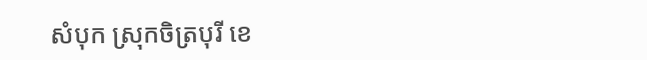សំបុក ស្រុកចិត្របុរី ខេ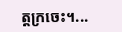ត្តក្រចេះ។...